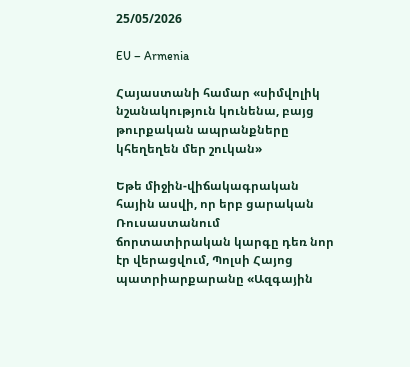25/05/2026

EU – Armenia

Հայաստանի համար «սիմվոլիկ նշանակություն կունենա, բայց թուրքական ապրանքները կհեղեղեն մեր շուկան»

Եթե միջին-վիճակագրական հային ասվի, որ երբ ցարական Ռուսաստանում ճորտատիրական կարգը դեռ նոր էր վերացվում, Պոլսի Հայոց պատրիարքարանը «Ազգային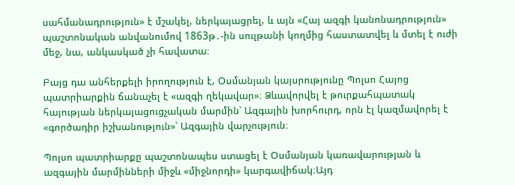սահմանադրություն» է մշակել, ներկայացրել, և այն «Հայ ազգի կանոնադրություն» պաշտոնական անվանումով 1863թ․-ին սուլթանի կողմից հաստատվել և մտել է ուժի մեջ, նա, անկասկած չի հավատա։

Բայց դա անհերքելի իրողություն է, Օսմանյան կայսրությունը Պոլսո Հայոց պատրիարքին ճանաչել է «ազգի ղեկավար»։ Ձևավորվել է թուրքահպատակ հայության ներկայացուցչական մարմին՝ Ազգային խորհուրդ, որն էլ կազմավորել է «գործադիր իշխանություն»՝ Ազգային վարչություն։

Պոլսո պատրիարքը պաշտոնապես ստացել է Օսմանյան կառավարության և ազգային մարմինների միջև «միջնորդի» կարգավիճակ։Այդ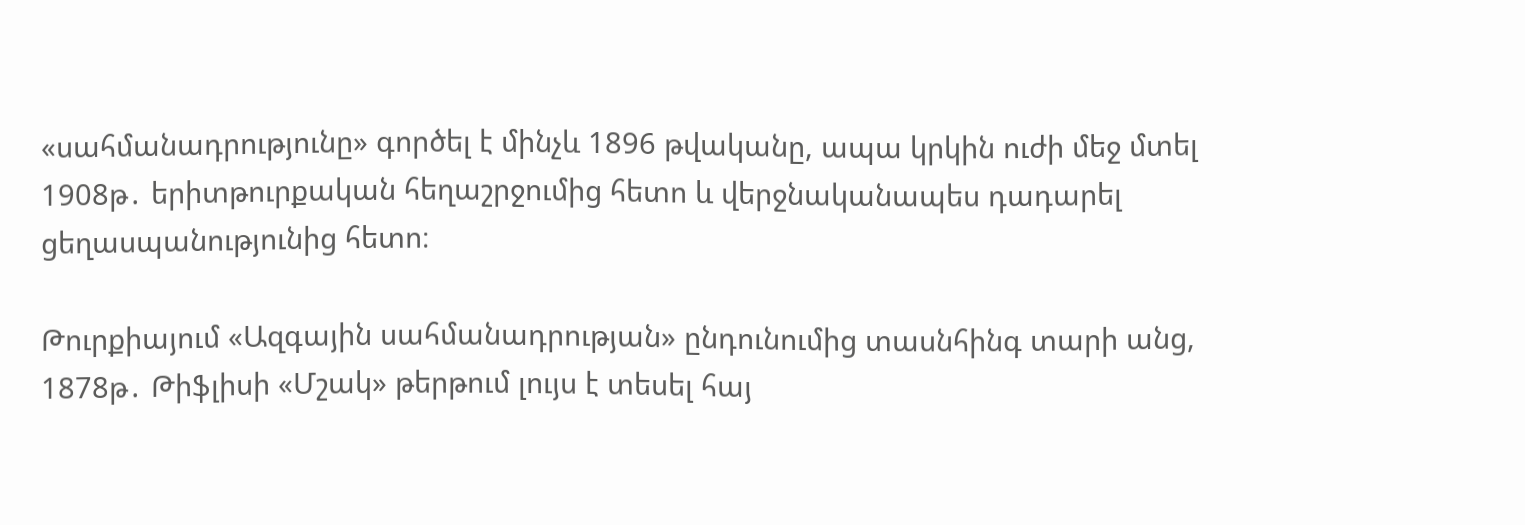«սահմանադրությունը» գործել է մինչև 1896 թվականը, ապա կրկին ուժի մեջ մտել 1908թ․ երիտթուրքական հեղաշրջումից հետո և վերջնականապես դադարել ցեղասպանությունից հետո։

Թուրքիայում «Ազգային սահմանադրության» ընդունումից տասնհինգ տարի անց, 1878թ․ Թիֆլիսի «Մշակ» թերթում լույս է տեսել հայ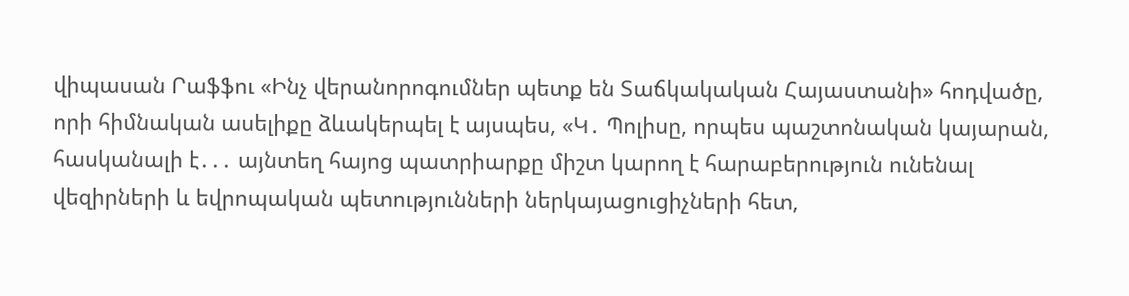վիպասան Րաֆֆու «Ինչ վերանորոգումներ պետք են Տաճկակական Հայաստանի» հոդվածը, որի հիմնական ասելիքը ձևակերպել է այսպես, «Կ․ Պոլիսը, որպես պաշտոնական կայարան, հասկանալի է․․․ այնտեղ հայոց պատրիարքը միշտ կարող է հարաբերություն ունենալ վեզիրների և եվրոպական պետությունների ներկայացուցիչների հետ,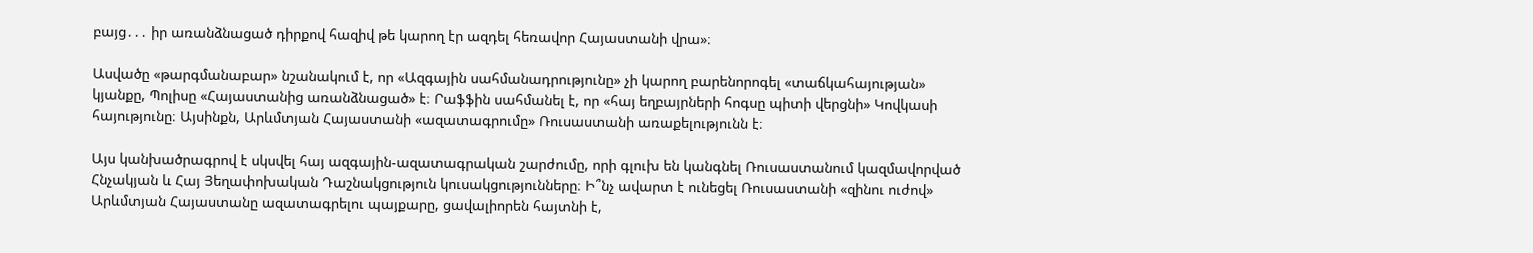բայց․․․ իր առանձնացած դիրքով հազիվ թե կարող էր ազդել հեռավոր Հայաստանի վրա»։

Ասվածը «թարգմանաբար» նշանակում է, որ «Ազգային սահմանադրությունը» չի կարող բարենորոգել «տաճկահայության» կյանքը, Պոլիսը «Հայաստանից առանձնացած» է։ Րաֆֆին սահմանել է, որ «հայ եղբայրների հոգսը պիտի վերցնի» Կովկասի հայությունը։ Այսինքն, Արևմտյան Հայաստանի «ազատագրումը» Ռուսաստանի առաքելությունն է։

Այս կանխածրագրով է սկսվել հայ ազգային-ազատագրական շարժումը, որի գլուխ են կանգնել Ռուսաստանում կազմավորված Հնչակյան և Հայ Յեղափոխական Դաշնակցություն կուսակցությունները։ Ի՞նչ ավարտ է ունեցել Ռուսաստանի «զինու ուժով» Արևմտյան Հայաստանը ազատագրելու պայքարը, ցավալիորեն հայտնի է,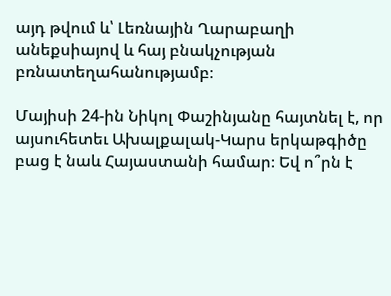այդ թվում և՝ Լեռնային Ղարաբաղի անեքսիայով և հայ բնակչության բռնատեղահանությամբ։

Մայիսի 24-ին Նիկոլ Փաշինյանը հայտնել է, որ այսուհետեւ Ախալքալակ-Կարս երկաթգիծը բաց է նաև Հայաստանի համար։ Եվ ո՞րն է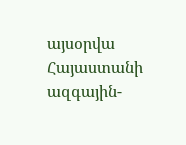այսօրվա Հայաստանի ազգային-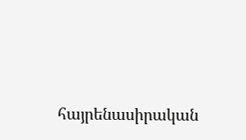հայրենասիրական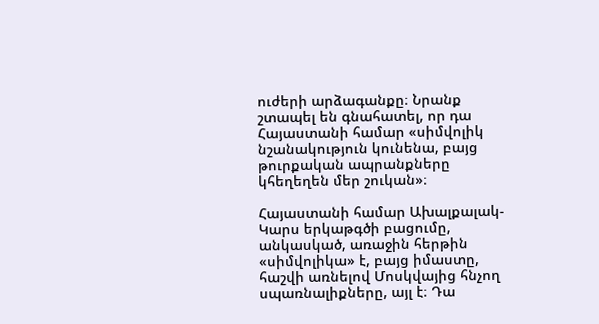ուժերի արձագանքը։ Նրանք շտապել են գնահատել, որ դա Հայաստանի համար «սիմվոլիկ նշանակություն կունենա, բայց թուրքական ապրանքները կհեղեղեն մեր շուկան»։

Հայաստանի համար Ախալքալակ-Կարս երկաթգծի բացումը, անկասկած, առաջին հերթին «սիմվոլիկա» է, բայց իմաստը, հաշվի առնելով Մոսկվայից հնչող սպառնալիքները, այլ է։ Դա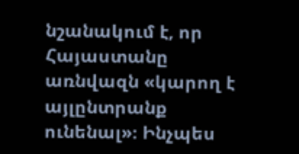նշանակում է, որ Հայաստանը առնվազն «կարող է այլընտրանք ունենալ»։ Ինչպես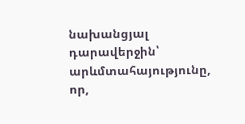նախանցյալ դարավերջին՝ արևմտահայությունը, որ,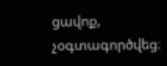ցավոք, չօգտագործվեց։